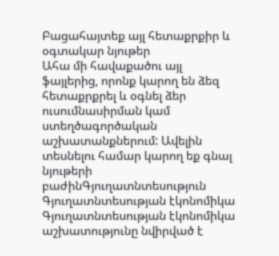Բացահայտեք այլ հետաքրքիր և օգտակար նյութեր
Ահա մի հավաքածու այլ ֆայլերից, որոնք կարող են ձեզ հետաքրքրել և օգնել ձեր ուսումնասիրման կամ ստեղծագործական աշխատանքներում: Ավելին տեսնելու համար կարող եք գնալ նյութերի բաժինԳյուղատնտեսություն
Գյուղատնտեսության էկոնոմիկա
Գյուղատնտեսության էկոնոմիկա աշխատությունը նվիրված է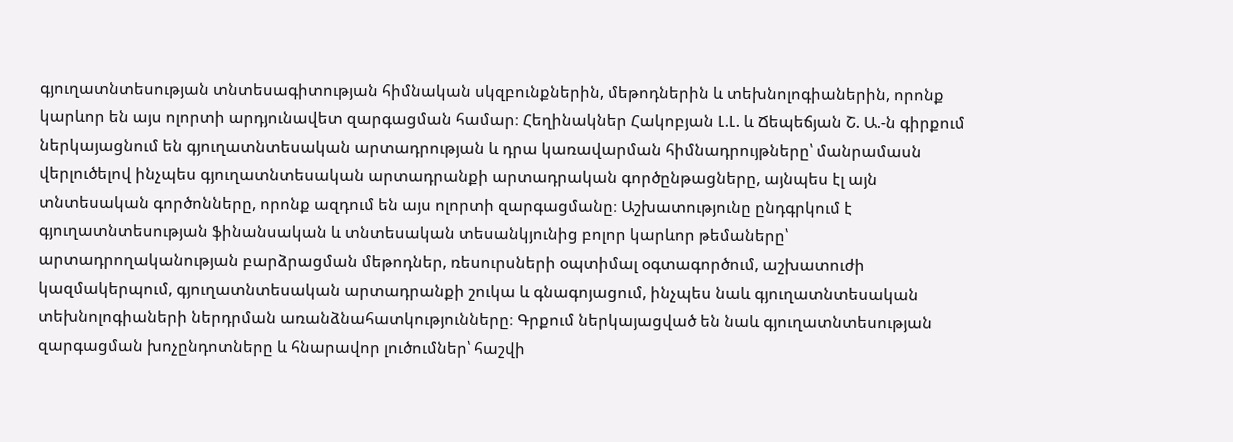գյուղատնտեսության տնտեսագիտության հիմնական սկզբունքներին, մեթոդներին և տեխնոլոգիաներին, որոնք կարևոր են այս ոլորտի արդյունավետ զարգացման համար։ Հեղինակներ Հակոբյան Լ.Լ. և Ճեպեճյան Շ. Ա.-ն գիրքում ներկայացնում են գյուղատնտեսական արտադրության և դրա կառավարման հիմնադրույթները՝ մանրամասն վերլուծելով ինչպես գյուղատնտեսական արտադրանքի արտադրական գործընթացները, այնպես էլ այն տնտեսական գործոնները, որոնք ազդում են այս ոլորտի զարգացմանը։ Աշխատությունը ընդգրկում է գյուղատնտեսության ֆինանսական և տնտեսական տեսանկյունից բոլոր կարևոր թեմաները՝ արտադրողականության բարձրացման մեթոդներ, ռեսուրսների օպտիմալ օգտագործում, աշխատուժի կազմակերպում, գյուղատնտեսական արտադրանքի շուկա և գնագոյացում, ինչպես նաև գյուղատնտեսական տեխնոլոգիաների ներդրման առանձնահատկությունները։ Գրքում ներկայացված են նաև գյուղատնտեսության զարգացման խոչընդոտները և հնարավոր լուծումներ՝ հաշվի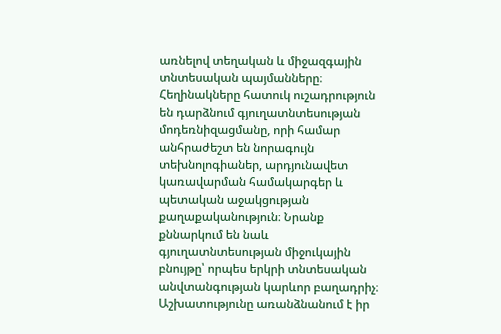առնելով տեղական և միջազգային տնտեսական պայմանները։ Հեղինակները հատուկ ուշադրություն են դարձնում գյուղատնտեսության մոդեռնիզացմանը, որի համար անհրաժեշտ են նորագույն տեխնոլոգիաներ, արդյունավետ կառավարման համակարգեր և պետական աջակցության քաղաքականություն։ Նրանք քննարկում են նաև գյուղատնտեսության միջուկային բնույթը՝ որպես երկրի տնտեսական անվտանգության կարևոր բաղադրիչ։ Աշխատությունը առանձնանում է իր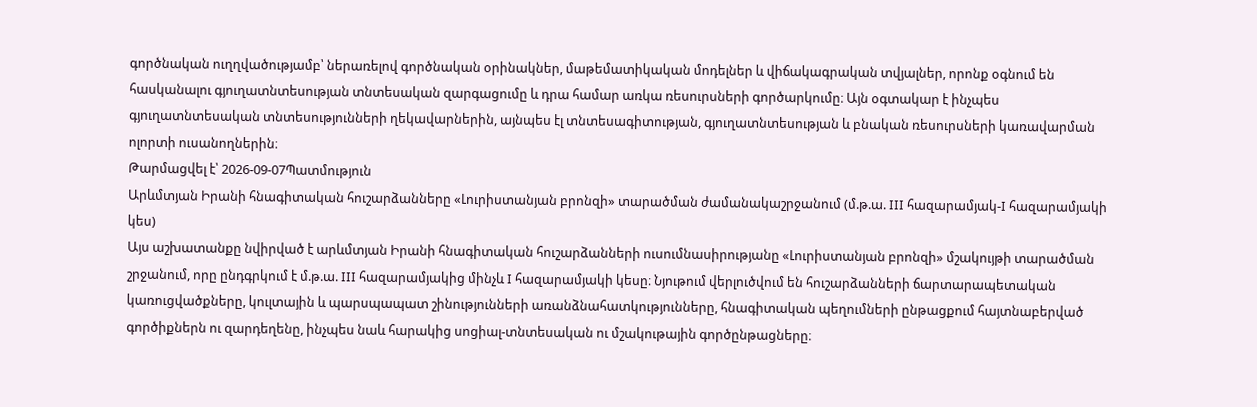գործնական ուղղվածությամբ՝ ներառելով գործնական օրինակներ, մաթեմատիկական մոդելներ և վիճակագրական տվյալներ, որոնք օգնում են հասկանալու գյուղատնտեսության տնտեսական զարգացումը և դրա համար առկա ռեսուրսների գործարկումը։ Այն օգտակար է ինչպես գյուղատնտեսական տնտեսությունների ղեկավարներին, այնպես էլ տնտեսագիտության, գյուղատնտեսության և բնական ռեսուրսների կառավարման ոլորտի ուսանողներին։
Թարմացվել է՝ 2026-09-07Պատմություն
Արևմտյան Իրանի հնագիտական հուշարձանները «Լուրիստանյան բրոնզի» տարածման ժամանակաշրջանում (մ.թ.ա. III հազարամյակ-I հազարամյակի կես)
Այս աշխատանքը նվիրված է արևմտյան Իրանի հնագիտական հուշարձանների ուսումնասիրությանը «Լուրիստանյան բրոնզի» մշակույթի տարածման շրջանում, որը ընդգրկում է մ.թ.ա. III հազարամյակից մինչև I հազարամյակի կեսը։ Նյութում վերլուծվում են հուշարձանների ճարտարապետական կառուցվածքները, կուլտային և պարսպապատ շինությունների առանձնահատկությունները, հնագիտական պեղումների ընթացքում հայտնաբերված գործիքներն ու զարդեղենը, ինչպես նաև հարակից սոցիալ-տնտեսական ու մշակութային գործընթացները։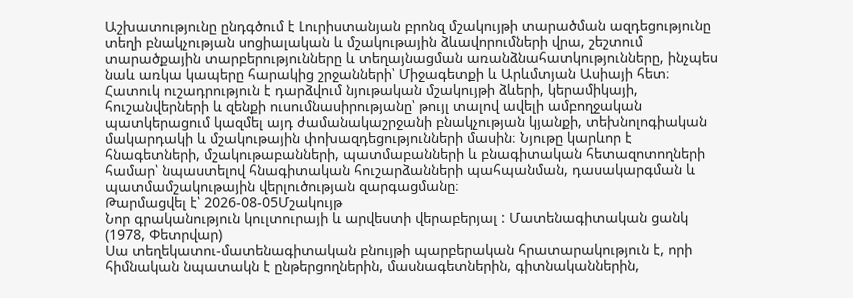Աշխատությունը ընդգծում է Լուրիստանյան բրոնզ մշակույթի տարածման ազդեցությունը տեղի բնակչության սոցիալական և մշակութային ձևավորումների վրա, շեշտում տարածքային տարբերությունները և տեղայնացման առանձնահատկությունները, ինչպես նաև առկա կապերը հարակից շրջանների՝ Միջագետքի և Արևմտյան Ասիայի հետ։ Հատուկ ուշադրություն է դարձվում նյութական մշակույթի ձևերի, կերամիկայի, հուշանվերների և զենքի ուսումնասիրությանը՝ թույլ տալով ավելի ամբողջական պատկերացում կազմել այդ ժամանակաշրջանի բնակչության կյանքի, տեխնոլոգիական մակարդակի և մշակութային փոխազդեցությունների մասին։ Նյութը կարևոր է հնագետների, մշակութաբանների, պատմաբանների և բնագիտական հետազոտողների համար՝ նպաստելով հնագիտական հուշարձանների պահպանման, դասակարգման և պատմամշակութային վերլուծության զարգացմանը։
Թարմացվել է՝ 2026-08-05Մշակույթ
Նոր գրականություն կուլտուրայի և արվեստի վերաբերյալ : Մատենագիտական ցանկ (1978, Փետրվար)
Սա տեղեկատու-մատենագիտական բնույթի պարբերական հրատարակություն է, որի հիմնական նպատակն է ընթերցողներին, մասնագետներին, գիտնականներին,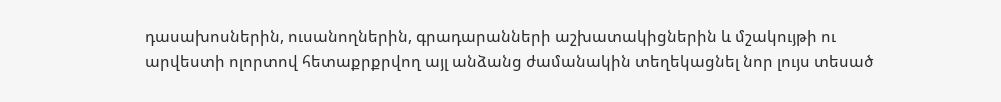դասախոսներին, ուսանողներին, գրադարանների աշխատակիցներին և մշակույթի ու արվեստի ոլորտով հետաքրքրվող այլ անձանց ժամանակին տեղեկացնել նոր լույս տեսած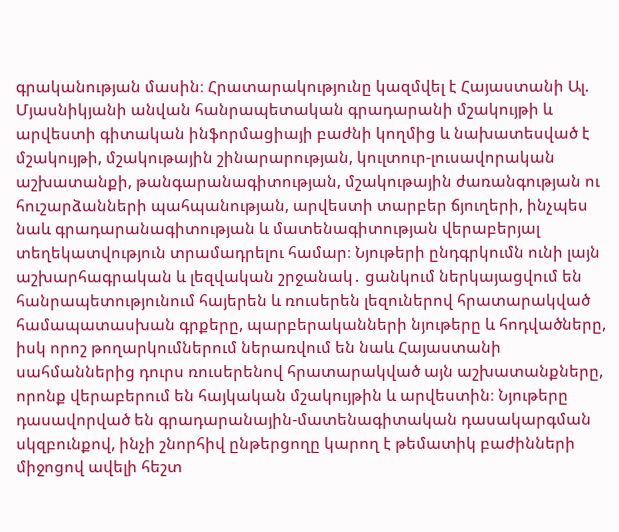գրականության մասին։ Հրատարակությունը կազմվել է Հայաստանի Ալ. Մյասնիկյանի անվան հանրապետական գրադարանի մշակույթի և արվեստի գիտական ինֆորմացիայի բաժնի կողմից և նախատեսված է մշակույթի, մշակութային շինարարության, կուլտուր-լուսավորական աշխատանքի, թանգարանագիտության, մշակութային ժառանգության ու հուշարձանների պահպանության, արվեստի տարբեր ճյուղերի, ինչպես նաև գրադարանագիտության և մատենագիտության վերաբերյալ տեղեկատվություն տրամադրելու համար։ Նյութերի ընդգրկումն ունի լայն աշխարհագրական և լեզվական շրջանակ․ ցանկում ներկայացվում են հանրապետությունում հայերեն և ռուսերեն լեզուներով հրատարակված համապատասխան գրքերը, պարբերականների նյութերը և հոդվածները, իսկ որոշ թողարկումներում ներառվում են նաև Հայաստանի սահմաններից դուրս ռուսերենով հրատարակված այն աշխատանքները, որոնք վերաբերում են հայկական մշակույթին և արվեստին։ Նյութերը դասավորված են գրադարանային-մատենագիտական դասակարգման սկզբունքով, ինչի շնորհիվ ընթերցողը կարող է թեմատիկ բաժինների միջոցով ավելի հեշտ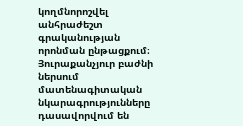կողմնորոշվել անհրաժեշտ գրականության որոնման ընթացքում։ Յուրաքանչյուր բաժնի ներսում մատենագիտական նկարագրությունները դասավորվում են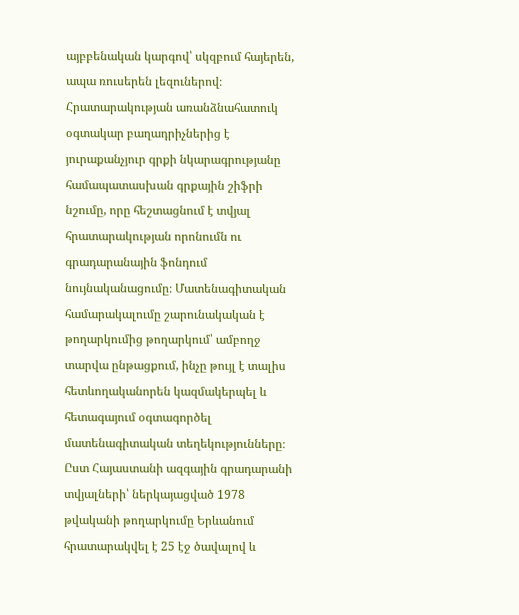այբբենական կարգով՝ սկզբում հայերեն, ապա ռուսերեն լեզուներով։ Հրատարակության առանձնահատուկ օգտակար բաղադրիչներից է յուրաքանչյուր գրքի նկարագրությանը համապատասխան գրքային շիֆրի նշումը, որը հեշտացնում է տվյալ հրատարակության որոնումն ու գրադարանային ֆոնդում նույնականացումը։ Մատենագիտական համարակալումը շարունակական է թողարկումից թողարկում՝ ամբողջ տարվա ընթացքում, ինչը թույլ է տալիս հետևողականորեն կազմակերպել և հետագայում օգտագործել մատենագիտական տեղեկությունները։ Ըստ Հայաստանի ազգային գրադարանի տվյալների՝ ներկայացված 1978 թվականի թողարկումը Երևանում հրատարակվել է 25 էջ ծավալով և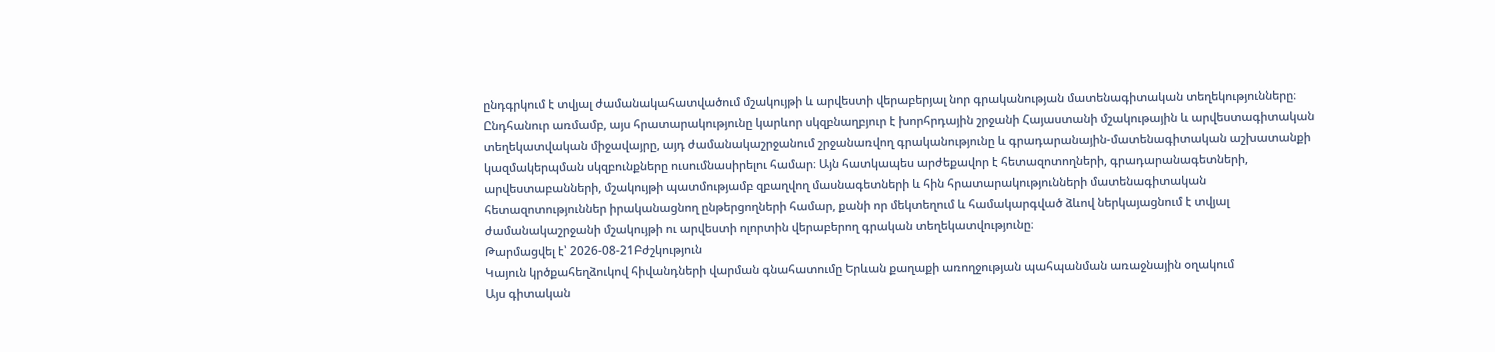ընդգրկում է տվյալ ժամանակահատվածում մշակույթի և արվեստի վերաբերյալ նոր գրականության մատենագիտական տեղեկությունները։ Ընդհանուր առմամբ, այս հրատարակությունը կարևոր սկզբնաղբյուր է խորհրդային շրջանի Հայաստանի մշակութային և արվեստագիտական տեղեկատվական միջավայրը, այդ ժամանակաշրջանում շրջանառվող գրականությունը և գրադարանային-մատենագիտական աշխատանքի կազմակերպման սկզբունքները ուսումնասիրելու համար։ Այն հատկապես արժեքավոր է հետազոտողների, գրադարանագետների, արվեստաբանների, մշակույթի պատմությամբ զբաղվող մասնագետների և հին հրատարակությունների մատենագիտական հետազոտություններ իրականացնող ընթերցողների համար, քանի որ մեկտեղում և համակարգված ձևով ներկայացնում է տվյալ ժամանակաշրջանի մշակույթի ու արվեստի ոլորտին վերաբերող գրական տեղեկատվությունը։
Թարմացվել է՝ 2026-08-21Բժշկություն
Կայուն կրծքահեղձուկով հիվանդների վարման գնահատումը Երևան քաղաքի առողջության պահպանման առաջնային օղակում
Այս գիտական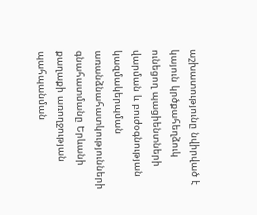աշխատությունը նվիրված է կայուն կրծքահեղձուկ ունեցող պացիենտների վարման և բուժօգնության կազմակերպման առանձնահատկությունների գնահատմանը Երևանի քաղաքի առողջության պահպանման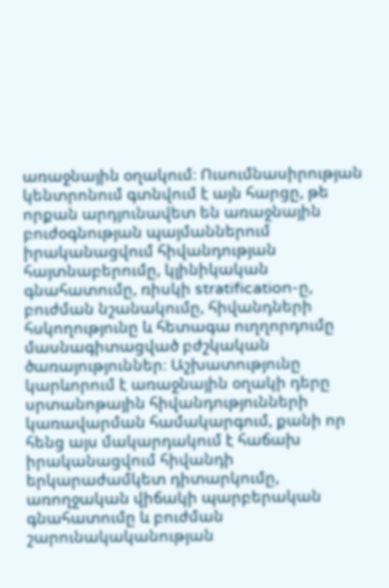առաջնային օղակում։ Ուսումնասիրության կենտրոնում գտնվում է այն հարցը, թե որքան արդյունավետ են առաջնային բուժօգնության պայմաններում իրականացվում հիվանդության հայտնաբերումը, կլինիկական գնահատումը, ռիսկի stratification-ը, բուժման նշանակումը, հիվանդների հսկողությունը և հետագա ուղղորդումը մասնագիտացված բժշկական ծառայություններ։ Աշխատությունը կարևորում է առաջնային օղակի դերը սրտանոթային հիվանդությունների կառավարման համակարգում, քանի որ հենց այս մակարդակում է հաճախ իրականացվում հիվանդի երկարաժամկետ դիտարկումը, առողջական վիճակի պարբերական գնահատումը և բուժման շարունակականության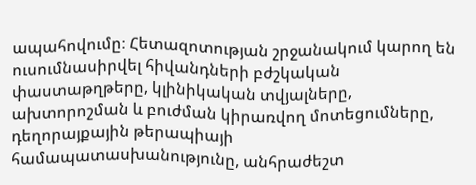ապահովումը։ Հետազոտության շրջանակում կարող են ուսումնասիրվել հիվանդների բժշկական փաստաթղթերը, կլինիկական տվյալները, ախտորոշման և բուժման կիրառվող մոտեցումները, դեղորայքային թերապիայի համապատասխանությունը, անհրաժեշտ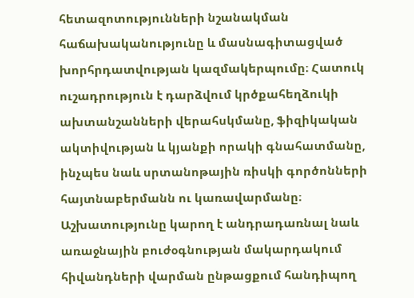հետազոտությունների նշանակման հաճախականությունը և մասնագիտացված խորհրդատվության կազմակերպումը։ Հատուկ ուշադրություն է դարձվում կրծքահեղձուկի ախտանշանների վերահսկմանը, ֆիզիկական ակտիվության և կյանքի որակի գնահատմանը, ինչպես նաև սրտանոթային ռիսկի գործոնների հայտնաբերմանն ու կառավարմանը։ Աշխատությունը կարող է անդրադառնալ նաև առաջնային բուժօգնության մակարդակում հիվանդների վարման ընթացքում հանդիպող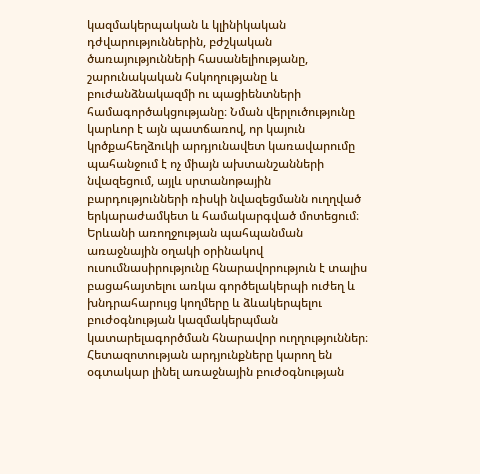կազմակերպական և կլինիկական դժվարություններին, բժշկական ծառայությունների հասանելիությանը, շարունակական հսկողությանը և բուժանձնակազմի ու պացիենտների համագործակցությանը։ Նման վերլուծությունը կարևոր է այն պատճառով, որ կայուն կրծքահեղձուկի արդյունավետ կառավարումը պահանջում է ոչ միայն ախտանշանների նվազեցում, այլև սրտանոթային բարդությունների ռիսկի նվազեցմանն ուղղված երկարաժամկետ և համակարգված մոտեցում։ Երևանի առողջության պահպանման առաջնային օղակի օրինակով ուսումնասիրությունը հնարավորություն է տալիս բացահայտելու առկա գործելակերպի ուժեղ և խնդրահարույց կողմերը և ձևակերպելու բուժօգնության կազմակերպման կատարելագործման հնարավոր ուղղություններ։ Հետազոտության արդյունքները կարող են օգտակար լինել առաջնային բուժօգնության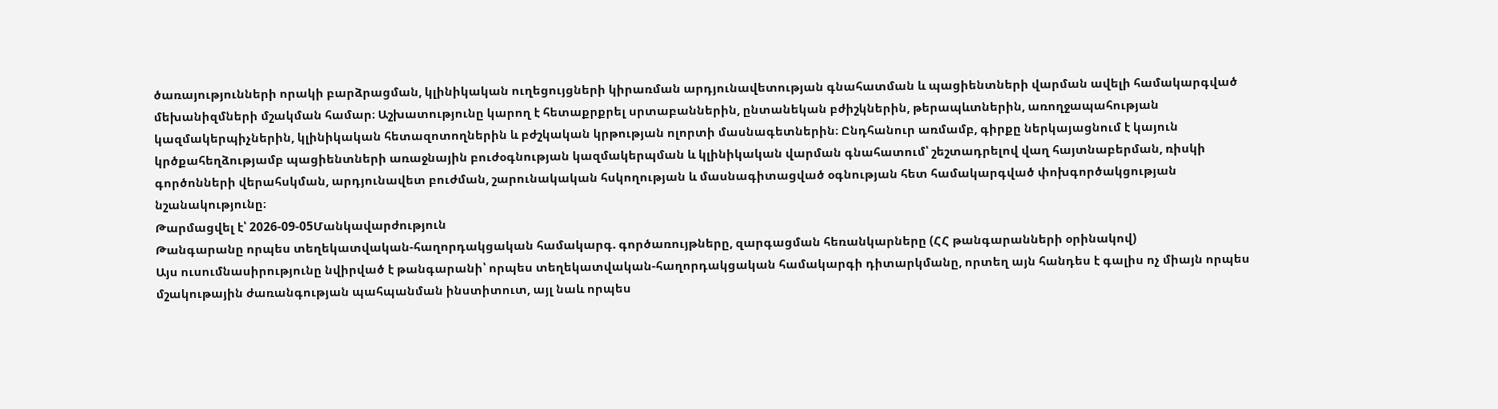ծառայությունների որակի բարձրացման, կլինիկական ուղեցույցների կիրառման արդյունավետության գնահատման և պացիենտների վարման ավելի համակարգված մեխանիզմների մշակման համար։ Աշխատությունը կարող է հետաքրքրել սրտաբաններին, ընտանեկան բժիշկներին, թերապևտներին, առողջապահության կազմակերպիչներին, կլինիկական հետազոտողներին և բժշկական կրթության ոլորտի մասնագետներին։ Ընդհանուր առմամբ, գիրքը ներկայացնում է կայուն կրծքահեղձությամբ պացիենտների առաջնային բուժօգնության կազմակերպման և կլինիկական վարման գնահատում՝ շեշտադրելով վաղ հայտնաբերման, ռիսկի գործոնների վերահսկման, արդյունավետ բուժման, շարունակական հսկողության և մասնագիտացված օգնության հետ համակարգված փոխգործակցության նշանակությունը։
Թարմացվել է՝ 2026-09-05Մանկավարժություն
Թանգարանը որպես տեղեկատվական-հաղորդակցական համակարգ. գործառույթները, զարգացման հեռանկարները (ՀՀ թանգարանների օրինակով)
Այս ուսումնասիրությունը նվիրված է թանգարանի՝ որպես տեղեկատվական-հաղորդակցական համակարգի դիտարկմանը, որտեղ այն հանդես է գալիս ոչ միայն որպես մշակութային ժառանգության պահպանման ինստիտուտ, այլ նաև որպես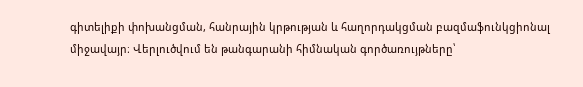գիտելիքի փոխանցման, հանրային կրթության և հաղորդակցման բազմաֆունկցիոնալ միջավայր։ Վերլուծվում են թանգարանի հիմնական գործառույթները՝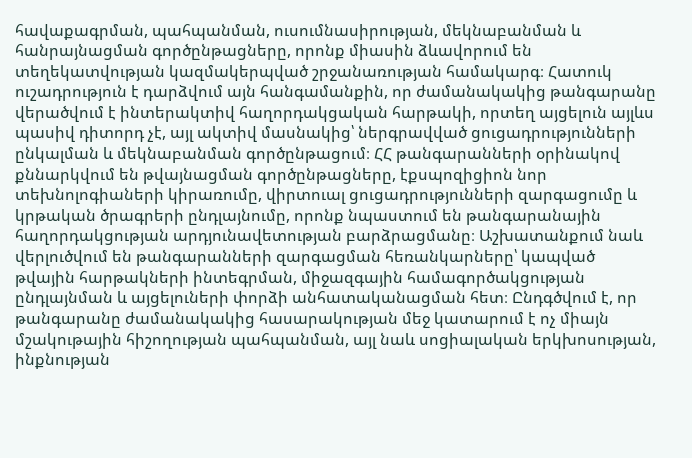հավաքագրման, պահպանման, ուսումնասիրության, մեկնաբանման և հանրայնացման գործընթացները, որոնք միասին ձևավորում են տեղեկատվության կազմակերպված շրջանառության համակարգ։ Հատուկ ուշադրություն է դարձվում այն հանգամանքին, որ ժամանակակից թանգարանը վերածվում է ինտերակտիվ հաղորդակցական հարթակի, որտեղ այցելուն այլևս պասիվ դիտորդ չէ, այլ ակտիվ մասնակից՝ ներգրավված ցուցադրությունների ընկալման և մեկնաբանման գործընթացում։ ՀՀ թանգարանների օրինակով քննարկվում են թվայնացման գործընթացները, էքսպոզիցիոն նոր տեխնոլոգիաների կիրառումը, վիրտուալ ցուցադրությունների զարգացումը և կրթական ծրագրերի ընդլայնումը, որոնք նպաստում են թանգարանային հաղորդակցության արդյունավետության բարձրացմանը։ Աշխատանքում նաև վերլուծվում են թանգարանների զարգացման հեռանկարները՝ կապված թվային հարթակների ինտեգրման, միջազգային համագործակցության ընդլայնման և այցելուների փորձի անհատականացման հետ։ Ընդգծվում է, որ թանգարանը ժամանակակից հասարակության մեջ կատարում է ոչ միայն մշակութային հիշողության պահպանման, այլ նաև սոցիալական երկխոսության, ինքնության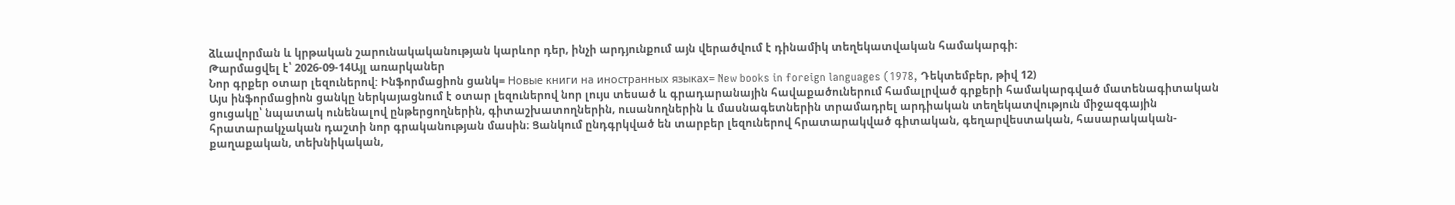ձևավորման և կրթական շարունակականության կարևոր դեր, ինչի արդյունքում այն վերածվում է դինամիկ տեղեկատվական համակարգի։
Թարմացվել է՝ 2026-09-14Այլ առարկաներ
Նոր գրքեր օտար լեզուներով: Ինֆորմացիոն ցանկ= Новые книги на иностранных языках= New books in foreign languages (1978, Դեկտեմբեր, թիվ 12)
Այս ինֆորմացիոն ցանկը ներկայացնում է օտար լեզուներով նոր լույս տեսած և գրադարանային հավաքածուներում համալրված գրքերի համակարգված մատենագիտական ցուցակը՝ նպատակ ունենալով ընթերցողներին, գիտաշխատողներին, ուսանողներին և մասնագետներին տրամադրել արդիական տեղեկատվություն միջազգային հրատարակչական դաշտի նոր գրականության մասին։ Ցանկում ընդգրկված են տարբեր լեզուներով հրատարակված գիտական, գեղարվեստական, հասարակական-քաղաքական, տեխնիկական,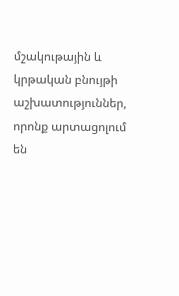մշակութային և կրթական բնույթի աշխատություններ, որոնք արտացոլում են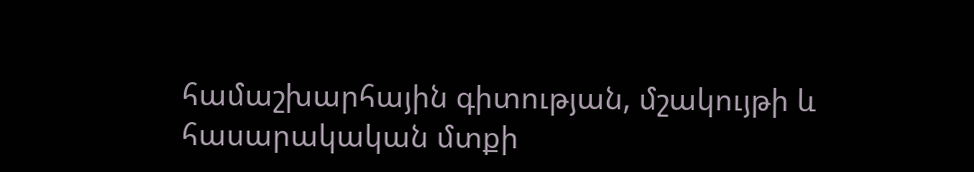համաշխարհային գիտության, մշակույթի և հասարակական մտքի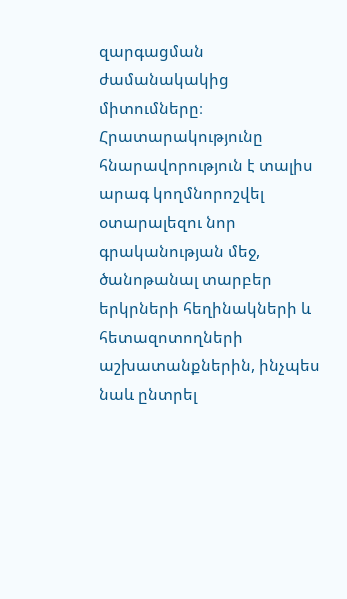զարգացման ժամանակակից միտումները։ Հրատարակությունը հնարավորություն է տալիս արագ կողմնորոշվել օտարալեզու նոր գրականության մեջ, ծանոթանալ տարբեր երկրների հեղինակների և հետազոտողների աշխատանքներին, ինչպես նաև ընտրել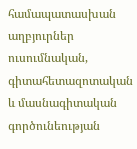համապատասխան աղբյուրներ ուսումնական, գիտահետազոտական և մասնագիտական գործունեության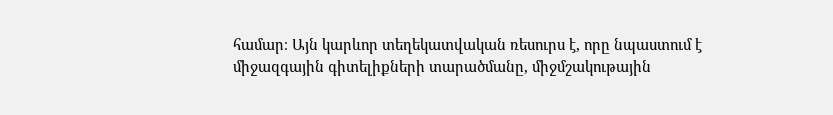համար։ Այն կարևոր տեղեկատվական ռեսուրս է, որը նպաստում է միջազգային գիտելիքների տարածմանը, միջմշակութային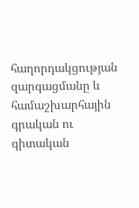հաղորդակցության զարգացմանը և համաշխարհային գրական ու գիտական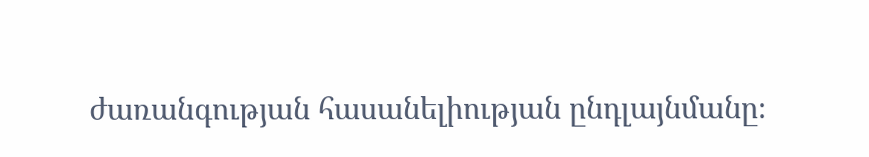ժառանգության հասանելիության ընդլայնմանը։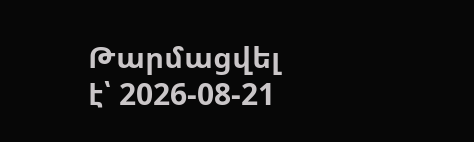Թարմացվել է՝ 2026-08-21